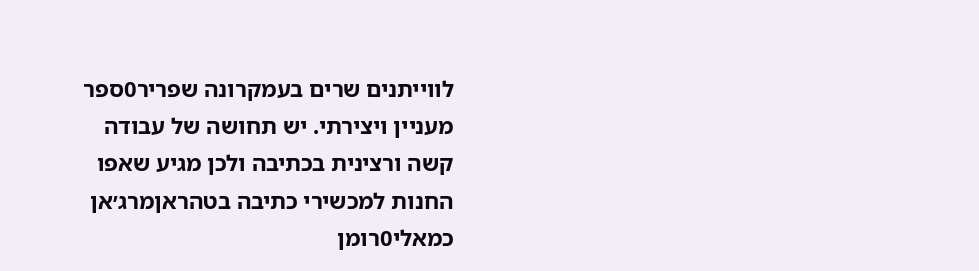לווייתנים שרים בעמקרונה שפריר0ספר מעניין ויצירתי. יש תחושה של עבודה קשה ורצינית בכתיבה ולכן מגיע שאפו
החנות למכשירי כתיבה בטהראןמרג׳אן כמאלי0רומן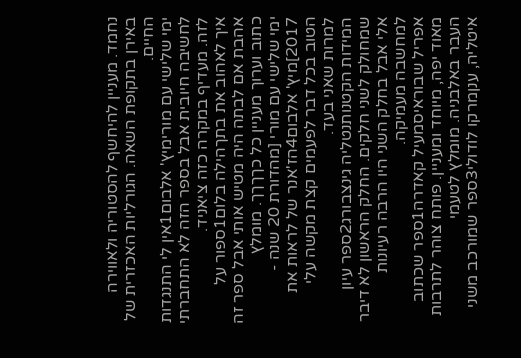נחמד. מעניין להיחשף להסטוריה ולאווירה באירן בתקופת השאה. הגורליות האכזרית של החיים.
ימי שלישי עם מורימיץ' אלבום1אין לי התנגדות לחשיבה חיובית אבל בספר הזה לא התחברתי לזה. מעדיף במקרה כזה ציאניד.
איך לאהוב את בתךהילה בלום1ספור על אהבת אם לבתה היה מטיש אותי אבל ספר זה כתוב וערוך מעניין כל כךךךך. מומלץ
ימי שלישי עם מורי [מהדורת 20 שנה - 2017]מיץ' אלבום4הז'אנר של לראות את הטוב בכל דבר לפעמים קצת מקשה עלי למרות שאני בעד.
המידות הקטנותנטליה גינצבורג2ספר עיון שמחולק לשני חלקים. החלק הראשון לא דיבר אלי אבל בחלק השני היו הרבה רעיונות למחשבה מעמיקה.
אפריל שבוראיסמעיל קאדרה1ספר שכתוב מאוד יפה, מיוחד ומעניין. פותח צוהר לתרבות העבר באלבניה. מומלץ לטעמי
איטליה, ענןמרקו לודולי3ספר שמורכב משני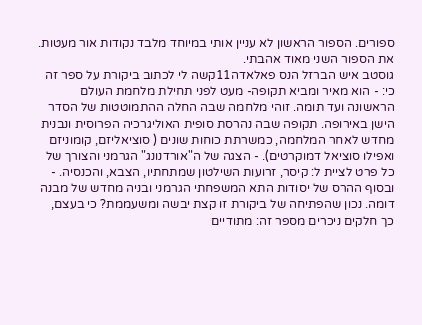ספורים. הספור הראשון לא עניין אותי במיוחד מלבד נקודות אור מעטות. את הספור השני מאוד אהבתי.
גוסטב איש הברזל הנס פאלאדה11קשה לי לכתוב ביקורת על ספר זה כי: - הוא מאיר ומביא תקופה- מעט לפני תחילת מלחמת העולם הראשונה ועד תומה. זוהי מלחמה שבה החלה ההתמוטטות של הסדר הישן באירופה. תקופה שבה נהרסת סופית האוליגרכיה הפרוסית ונבנית מחדש לאחר המלחמה, כמשרתת כוחות שונים ( סוציאליזם, קומוניזם ואפילו סוציאל דמוקרטים). - הצגה של ה"אורדנונג" הגרמני והצורך של כל פרט לציית ל: קיסר, זרועות השילטון שמתחתיו, הצבא, והכנסיה. - ובסוף ההרס של יסודות התא המשפחתי הגרמני ובניה מחדש של מבנה דומה. נכון שהפתיחה של ביקורת זו קצת יבשה ומשעממת? כי בעצם, כך חלקים ניכרים מספר זה: מתודיים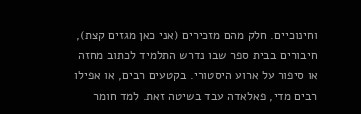וחינוכיים. חלק מהם מזכירים (אני כאן מגזים קצת), חיבורים בבית ספר שבו נדרש התלמיד לכתוב מחזה או סיפור על ארוע היסטורי. בקטעים רבים, או אפילו רבים מדי, פאלאדה עבד בשיטה זאת. למד חומר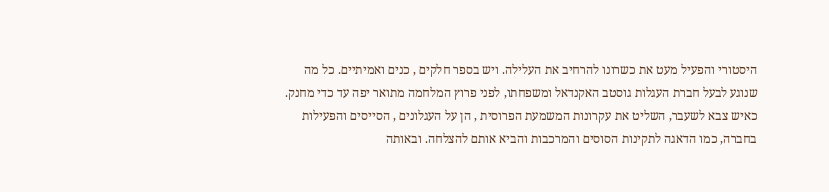היסטורי והפעיל מעט את כשרונו להרחיב את העלילה. ויש בספר חלקים , כנים ואמיתיים. כל מה שנוגע לבעל חברת העגלות גוסטב האקנדאל ומשפחתו, לפני פרוץ המלחמה מתואר יפה עד כדי מחנק. כאיש צבא לשעבר, השליט את עקרונות המשמעת הפרוסית , הן על העגלונים , הסייסים והפעילות בחברה, כמו הדאגה לתקינות הסוסים והמרכבות והביא אותם להצלחה. ובאותה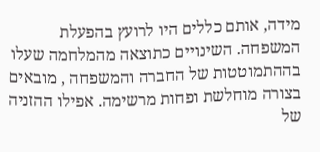מידה, אותם כללים היו לרועץ בהפעלת המשפחה. השינויים כתוצאה מהמלחמה שעלו בההתמוטטות של החברה והמשפחה , מובאים בצורה מוחלשת ופחות מרשימה. אפילו ההזניה של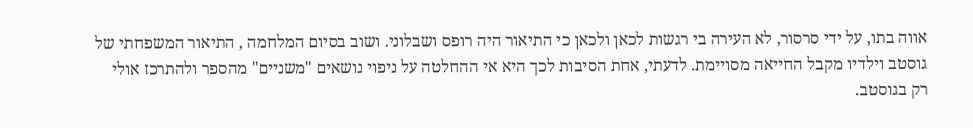אווה בתו, על ידי סרסור, לא העירה בי רגשות לכאן ולכאן כי התיאור היה רופס ושבלוני. ושוב בסיום המלחמה , התיאור המשפחתי של גוסטב וילדיו מקבל החייאה מסויימת. לדעתי, אחת הסיבות לכך היא אי ההחלטה על ניפוי נושאים "משניים" מהספר ולהתרכז אולי רק בגוסטב.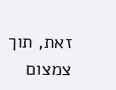זאת, תוך צמצום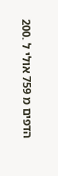הדפים מ 759 אולי ל .200